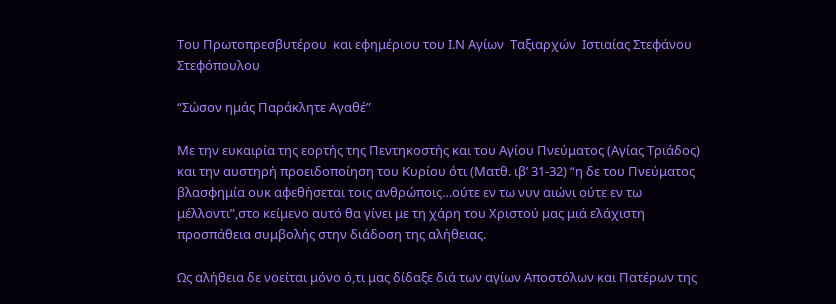Του Πρωτοπρεσβυτέρου  και εφημέριου του Ι.Ν Αγίων  Ταξιαρχών  Ιστιαίας Στεφάνου Στεφόπουλου

“Σώσον ημάς Παράκλητε Αγαθέ”

Με την ευκαιρία της εορτής της Πεντηκοστής και του Αγίου Πνεύματος (Αγίας Τριάδος) και την αυστηρή προειδοποίηση του Κυρίου ότι (Ματθ. ιβ’ 31-32) “η δε του Πνεύματος βλασφημία ουκ αφεθήσεται τοις ανθρώποις…ούτε εν τω νυν αιώνι ούτε εν τω μέλλοντι”,στο κείμενο αυτό θα γίνει με τη χάρη του Χριστού μας μιά ελάχιστη προσπάθεια συμβολής στην διάδοση της αλήθειας.

Ως αλήθεια δε νοείται μόνο ό,τι μας δίδαξε διά των αγίων Αποστόλων και Πατέρων της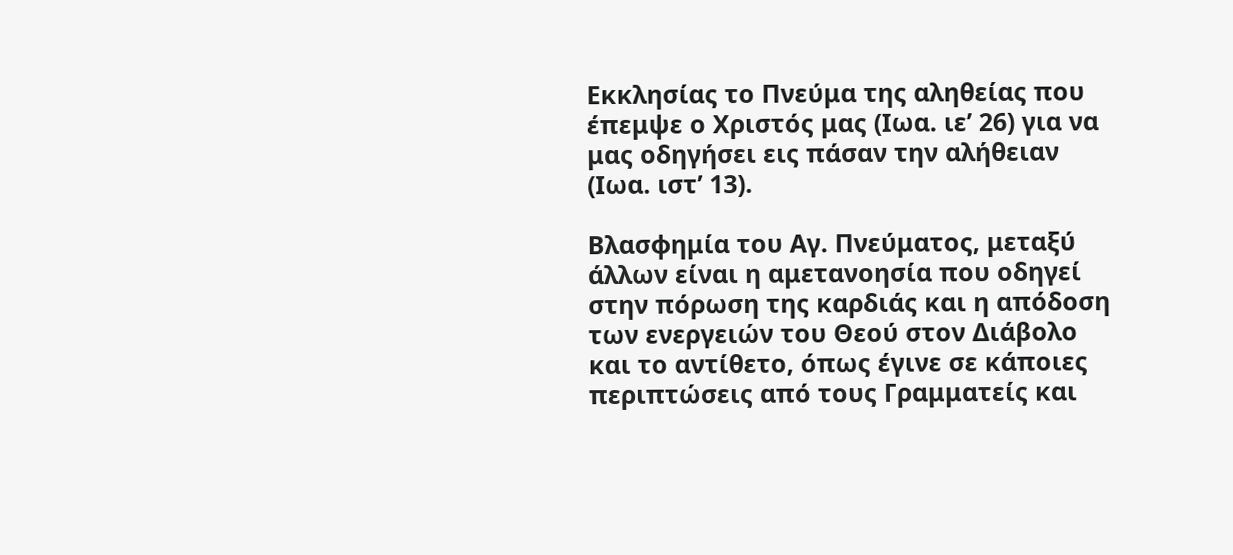Εκκλησίας το Πνεύμα της αληθείας που έπεμψε ο Χριστός μας (Ιωα. ιε’ 26) για να μας οδηγήσει εις πάσαν την αλήθειαν (Ιωα. ιστ’ 13).

Βλασφημία του Αγ. Πνεύματος, μεταξύ άλλων είναι η αμετανοησία που οδηγεί στην πόρωση της καρδιάς και η απόδοση των ενεργειών του Θεού στον Διάβολο και το αντίθετο, όπως έγινε σε κάποιες περιπτώσεις από τους Γραμματείς και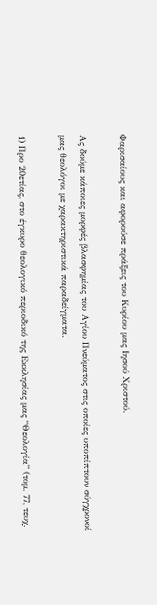Φαρισαίους και αφορούσε πράξεις του Κυρίου μας Ιησού Χριστού.

Ας δούμε κάποιες μορφές βλασφημίας του Αγίου Πνεύματος στις οποίες υποπίπτουν σύγχρονοί μας θεολόγοι με χαρακτηριστικά παραδείγματα.

1) Προ 20ετίας, στο έγκυρο θεολογικό περιοδικό της Εκκλησίας μας “Θεολογία” (τομ. 77, τευχ.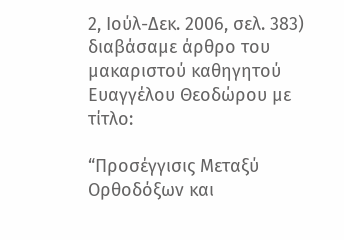2, Ιούλ-Δεκ. 2006, σελ. 383) διαβάσαμε άρθρο του μακαριστού καθηγητού Ευαγγέλου Θεοδώρου με τίτλο:

“Προσέγγισις Μεταξύ Ορθοδόξων και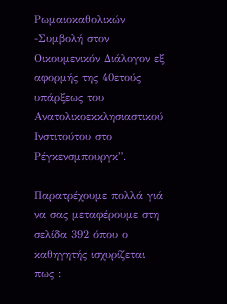Ρωμαιοκαθολικών -Συμβολή στον Οικουμενικόν Διάλογον εξ αφορμής της 40ετούς υπάρξεως του Ανατολικοεκκλησιαστικού Ινστιτούτου στο Ρέγκενσμπουργκ”.

Παρατρέχουμε πολλά γιά να σας μεταφέρουμε στη σελίδα 392 όπου ο καθηγητής ισχυρίζεται πως :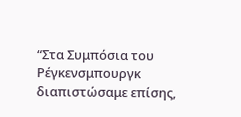“Στα Συμπόσια του Ρέγκενσμπουργκ διαπιστώσαμε επίσης,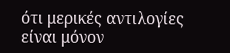ότι μερικές αντιλογίες είναι μόνον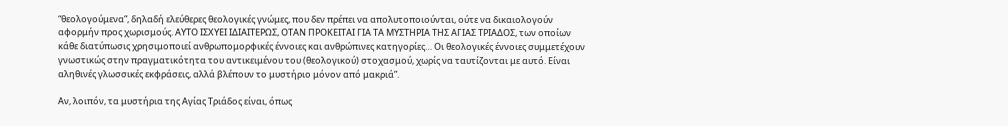“θεολογούμενα”, δηλαδή ελεύθερες θεολογικές γνώμες, που δεν πρέπει να απολυτοποιούνται, ούτε να δικαιολογούν αφορμήν προς χωρισμούς. ΑΥΤΟ ΙΣΧΥΕΙ ΙΔΙΑΙΤΕΡΩΣ, ΟΤΑΝ ΠΡΟΚΕΙΤΑΙ ΓΙΑ ΤΑ ΜΥΣΤΗΡΙΑ ΤΗΣ ΑΓΙΑΣ ΤΡΙΑΔΟΣ, των οποίων κάθε διατύπωσις χρησιμοποιεί ανθρωπομορφικές έννοιες και ανθρώπινες κατηγορίες… Οι θεολογικές έννοιες συμμετέχουν γνωστικώς στην πραγματικότητα του αντικειμένου του (θεολογικού) στοχασμού, χωρίς να ταυτίζονται με αυτό. Είναι αληθινές γλωσσικές εκφράσεις, αλλά βλέπουν το μυστήριο μόνον από μακριά”.

Αν, λοιπόν, τα μυστήρια της Αγίας Τριάδος είναι, όπως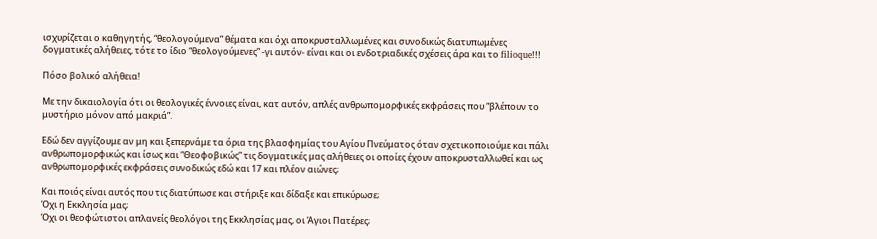ισχυρίζεται ο καθηγητής, “θεολογούμενα” θέματα και όχι αποκρυσταλλωμένες και συνοδικώς διατυπωμένες δογματικές αλήθειες, τότε το ίδιο “θεολογούμενες” -γι αυτόν- είναι και οι ενδοτριαδικές σχέσεις άρα και το filioque!!!

Πόσο βολικό αλήθεια!

Με την δικαιολογία ότι οι θεολογικές έννοιες είναι, κατ αυτόν, απλές ανθρωπομορφικές εκφράσεις που “βλέπουν το μυστήριο μόνον από μακριά”.

Εδώ δεν αγγίζουμε αν μη και ξεπερνάμε τα όρια της βλασφημίας του Αγίου Πνεύματος όταν σχετικοποιούμε και πάλι ανθρωπομορφικώς και ίσως και “Θεοφοβικώς” τις δογματικές μας αλήθειες οι οποίες έχουν αποκρυσταλλωθεί και ως ανθρωπομορφικές εκφράσεις συνοδικώς εδώ και 17 και πλέον αιώνες;

Και ποιός είναι αυτός που τις διατύπωσε και στήριξε και δίδαξε και επικύρωσε;
Όχι η Εκκλησία μας;
Όχι οι θεοφώτιστοι απλανείς θεολόγοι της Εκκλησίας μας, οι Άγιοι Πατέρες;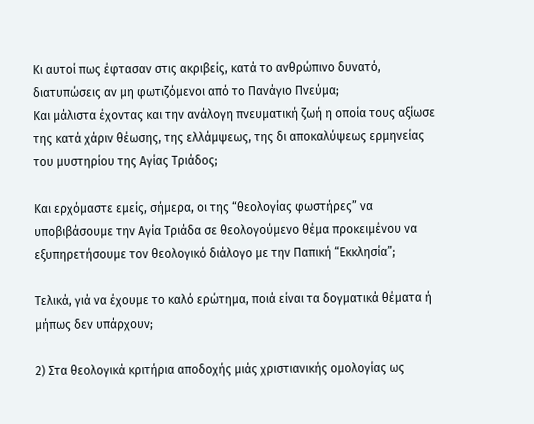Κι αυτοί πως έφτασαν στις ακριβείς, κατά το ανθρώπινο δυνατό, διατυπώσεις αν μη φωτιζόμενοι από το Πανάγιο Πνεύμα;
Και μάλιστα έχοντας και την ανάλογη πνευματική ζωή η οποία τους αξίωσε της κατά χάριν θέωσης, της ελλάμψεως, της δι αποκαλύψεως ερμηνείας του μυστηρίου της Αγίας Τριάδος;

Και ερχόμαστε εμείς, σήμερα, οι της “θεολογίας φωστήρες” να υποβιβάσουμε την Αγία Τριάδα σε θεολογούμενο θέμα προκειμένου να εξυπηρετήσουμε τον θεολογικό διάλογο με την Παπική “Εκκλησία”;

Τελικά, γιά να έχουμε το καλό ερώτημα, ποιά είναι τα δογματικά θέματα ή μήπως δεν υπάρχουν;

2) Στα θεολογικά κριτήρια αποδοχής μιάς χριστιανικής ομολογίας ως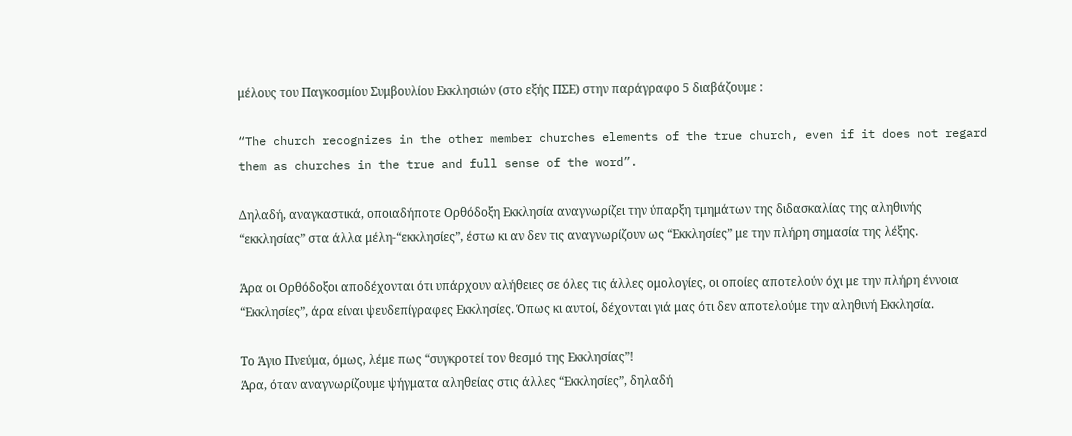μέλους του Παγκοσμίου Συμβουλίου Εκκλησιών (στο εξής ΠΣΕ) στην παράγραφο 5 διαβάζουμε :

“The church recognizes in the other member churches elements of the true church, even if it does not regard them as churches in the true and full sense of the word”.

Δηλαδή, αναγκαστικά, οποιαδήποτε Ορθόδοξη Εκκλησία αναγνωρίζει την ύπαρξη τμημάτων της διδασκαλίας της αληθινής “εκκλησίας” στα άλλα μέλη-“εκκλησίες”, έστω κι αν δεν τις αναγνωρίζουν ως “Εκκλησίες” με την πλήρη σημασία της λέξης.

Άρα οι Ορθόδοξοι αποδέχονται ότι υπάρχουν αλήθειες σε όλες τις άλλες ομολογίες, οι οποίες αποτελούν όχι με την πλήρη έννοια “Εκκλησίες”, άρα είναι ψευδεπίγραφες Εκκλησίες. Όπως κι αυτοί, δέχονται γιά μας ότι δεν αποτελούμε την αληθινή Εκκλησία.

Το Άγιο Πνεύμα, όμως, λέμε πως “συγκροτεί τον θεσμό της Εκκλησίας”!
Άρα, όταν αναγνωρίζουμε ψήγματα αληθείας στις άλλες “Εκκλησίες”, δηλαδή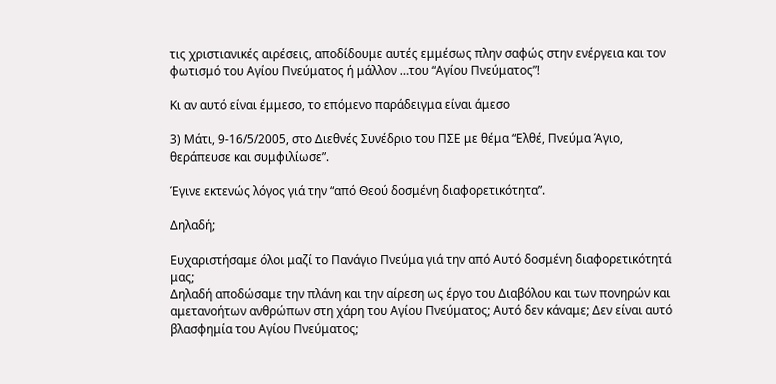τις χριστιανικές αιρέσεις, αποδίδουμε αυτές εμμέσως πλην σαφώς στην ενέργεια και τον φωτισμό του Αγίου Πνεύματος ή μάλλον …του “Αγίου Πνεύματος”!

Κι αν αυτό είναι έμμεσο, το επόμενο παράδειγμα είναι άμεσο

3) Μάτι, 9-16/5/2005, στο Διεθνές Συνέδριο του ΠΣΕ με θέμα “Ελθέ, Πνεύμα Άγιο, θεράπευσε και συμφιλίωσε”.

Έγινε εκτενώς λόγος γιά την “από Θεού δοσμένη διαφορετικότητα”.

Δηλαδή;

Ευχαριστήσαμε όλοι μαζί το Πανάγιο Πνεύμα γιά την από Αυτό δοσμένη διαφορετικότητά μας;
Δηλαδή αποδώσαμε την πλάνη και την αίρεση ως έργο του Διαβόλου και των πονηρών και αμετανοήτων ανθρώπων στη χάρη του Αγίου Πνεύματος; Αυτό δεν κάναμε; Δεν είναι αυτό βλασφημία του Αγίου Πνεύματος;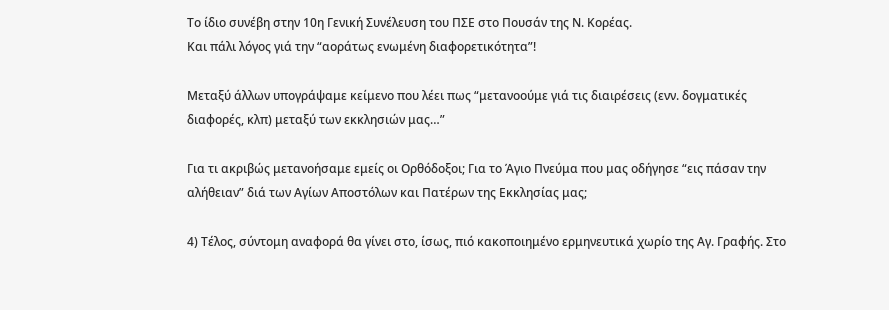Το ίδιο συνέβη στην 10η Γενική Συνέλευση του ΠΣΕ στο Πουσάν της Ν. Κορέας.
Και πάλι λόγος γιά την “αοράτως ενωμένη διαφορετικότητα”!

Μεταξύ άλλων υπογράψαμε κείμενο που λέει πως “μετανοούμε γιά τις διαιρέσεις (ενν. δογματικές διαφορές, κλπ) μεταξύ των εκκλησιών μας…”

Για τι ακριβώς μετανοήσαμε εμείς οι Ορθόδοξοι; Για το Άγιο Πνεύμα που μας οδήγησε “εις πάσαν την αλήθειαν” διά των Αγίων Αποστόλων και Πατέρων της Εκκλησίας μας;

4) Τέλος, σύντομη αναφορά θα γίνει στο, ίσως, πιό κακοποιημένο ερμηνευτικά χωρίο της Αγ. Γραφής. Στο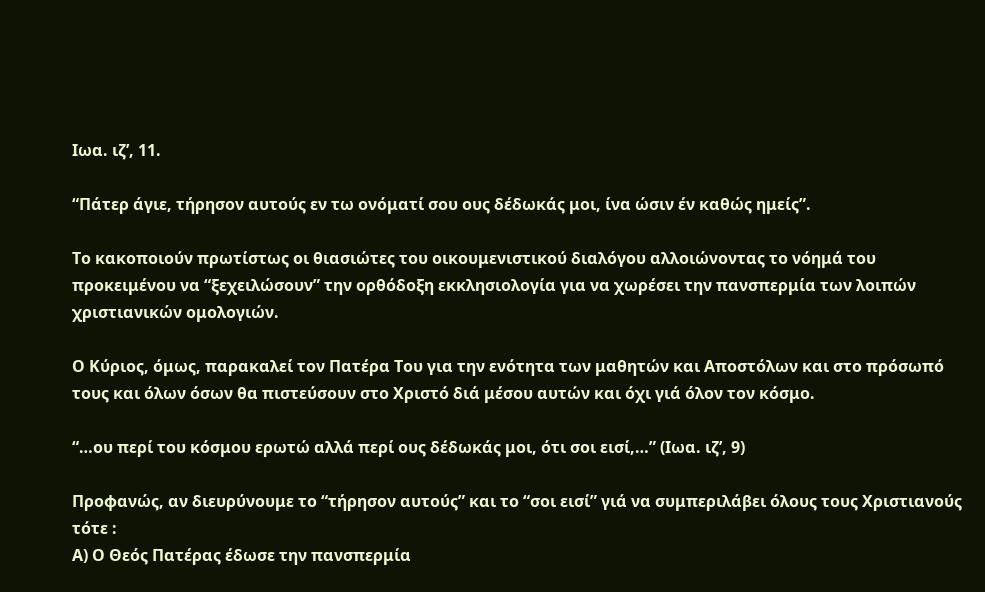Ιωα. ιζ’, 11.

“Πάτερ άγιε, τήρησον αυτούς εν τω ονόματί σου ους δέδωκάς μοι, ίνα ώσιν έν καθώς ημείς”.

Το κακοποιούν πρωτίστως οι θιασιώτες του οικουμενιστικού διαλόγου αλλοιώνοντας το νόημά του προκειμένου να “ξεχειλώσουν” την ορθόδοξη εκκλησιολογία για να χωρέσει την πανσπερμία των λοιπών χριστιανικών ομολογιών.

Ο Κύριος, όμως, παρακαλεί τον Πατέρα Του για την ενότητα των μαθητών και Αποστόλων και στο πρόσωπό τους και όλων όσων θα πιστεύσουν στο Χριστό διά μέσου αυτών και όχι γιά όλον τον κόσμο.

“…ου περί του κόσμου ερωτώ αλλά περί ους δέδωκάς μοι, ότι σοι εισί,…” (Ιωα. ιζ’, 9)

Προφανώς, αν διευρύνουμε το “τήρησον αυτούς” και το “σοι εισί” γιά να συμπεριλάβει όλους τους Χριστιανούς τότε :
Α) Ο Θεός Πατέρας έδωσε την πανσπερμία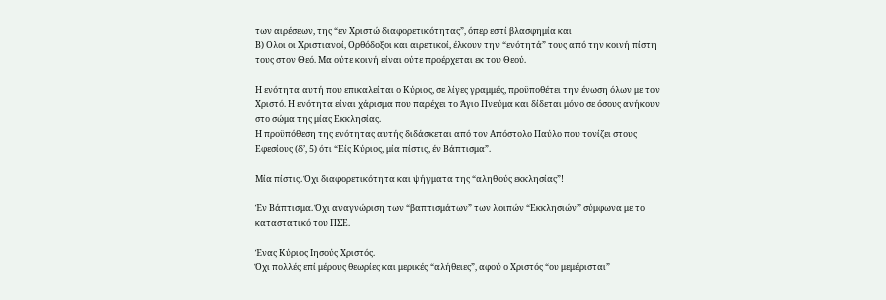των αιρέσεων, της “εν Χριστώ διαφορετικότητας”, όπερ εστί βλασφημία και
Β) Ολοι οι Χριστιανοί, Ορθόδοξοι και αιρετικοί, έλκουν την “ενότητά” τους από την κοινή πίστη τους στον Θεό. Μα ούτε κοινή είναι ούτε προέρχεται εκ του Θεού.

Η ενότητα αυτή που επικαλείται ο Κύριος, σε λίγες γραμμές, προϋποθέτει την ένωση όλων με τον Χριστό. Η ενότητα είναι χάρισμα που παρέχει το Άγιο Πνεύμα και δίδεται μόνο σε όσους ανήκουν στο σώμα της μίας Εκκλησίας.
Η προϋπόθεση της ενότητας αυτής διδάσκεται από τον Απόστολο Παύλο που τονίζει στους Εφεσίους (δ’, 5) ότι “Είς Κύριος, μία πίστις, έν Βάπτισμα”.

Μία πίστις. Όχι διαφορετικότητα και ψήγματα της “αληθούς εκκλησίας”!

Έν Βάπτισμα. Όχι αναγνώριση των “βαπτισμάτων” των λοιπών “Εκκλησιών” σύμφωνα με το καταστατικό του ΠΣΕ.

Ένας Κύριος Ιησούς Χριστός.
Όχι πολλές επί μέρους θεωρίες και μερικές “αλήθειες”, αφού ο Χριστός “ου μεμέρισται”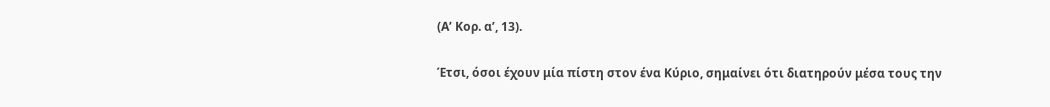(Α’ Κορ. α’, 13).

Έτσι, όσοι έχουν μία πίστη στον ένα Κύριο, σημαίνει ότι διατηρούν μέσα τους την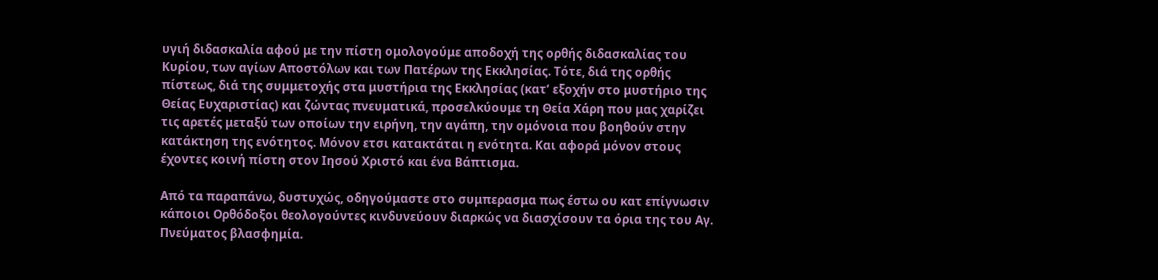υγιή διδασκαλία αφού με την πίστη ομολογούμε αποδοχή της ορθής διδασκαλίας του Κυρίου, των αγίων Αποστόλων και των Πατέρων της Εκκλησίας. Τότε, διά της ορθής πίστεως, διά της συμμετοχής στα μυστήρια της Εκκλησίας (κατ’ εξοχήν στο μυστήριο της Θείας Ευχαριστίας) και ζώντας πνευματικά, προσελκύουμε τη Θεία Χάρη που μας χαρίζει τις αρετές μεταξύ των οποίων την ειρήνη, την αγάπη, την ομόνοια που βοηθούν στην κατάκτηση της ενότητος. Μόνον ετσι κατακτάται η ενότητα. Και αφορά μόνον στους έχοντες κοινή πίστη στον Ιησού Χριστό και ένα Βάπτισμα.

Από τα παραπάνω, δυστυχώς, οδηγούμαστε στο συμπερασμα πως έστω ου κατ επίγνωσιν κάποιοι Ορθόδοξοι θεολογούντες κινδυνεύουν διαρκώς να διασχίσουν τα όρια της του Αγ. Πνεύματος βλασφημία.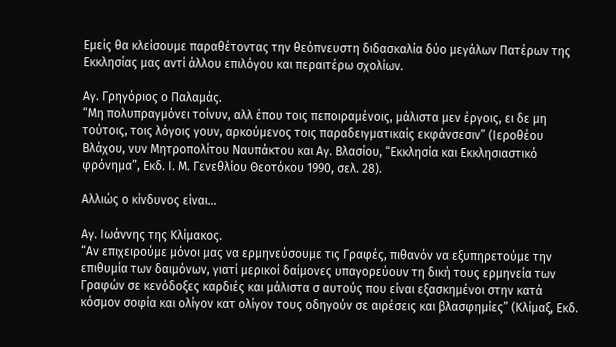Εμείς θα κλείσουμε παραθέτοντας την θεόπνευστη διδασκαλία δύο μεγάλων Πατέρων της Εκκλησίας μας αντί άλλου επιλόγου και περαιτέρω σχολίων.

Αγ. Γρηγόριος ο Παλαμάς.
“Μη πολυπραγμόνει τοίνυν, αλλ έπου τοις πεποιραμένοις, μάλιστα μεν έργοις, ει δε μη τούτοις, τοις λόγοις γουν, αρκούμενος τοις παραδειγματικαίς εκφάνσεσιν” (Ιεροθέου Βλάχου, νυν Μητροπολίτου Ναυπάκτου και Αγ. Βλασίου, “Εκκλησία και Εκκλησιαστικό φρόνημα”, Εκδ. Ι. Μ. Γενεθλίου Θεοτόκου 1990, σελ. 28).

Αλλιώς ο κίνδυνος είναι…

Αγ. Ιωάννης της Κλίμακος.
“Αν επιχειρούμε μόνοι μας να ερμηνεύσουμε τις Γραφές, πιθανόν να εξυπηρετούμε την επιθυμία των δαιμόνων, γιατί μερικοί δαίμονες υπαγορεύουν τη δική τους ερμηνεία των Γραφών σε κενόδοξες καρδιές και μάλιστα σ αυτούς που είναι εξασκημένοι στην κατά κόσμον σοφία και ολίγον κατ ολίγον τους οδηγούν σε αιρέσεις και βλασφημίες” (Κλίμαξ, Εκδ.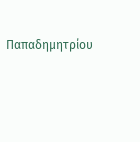Παπαδημητρίου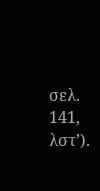σελ. 141, λστ’).